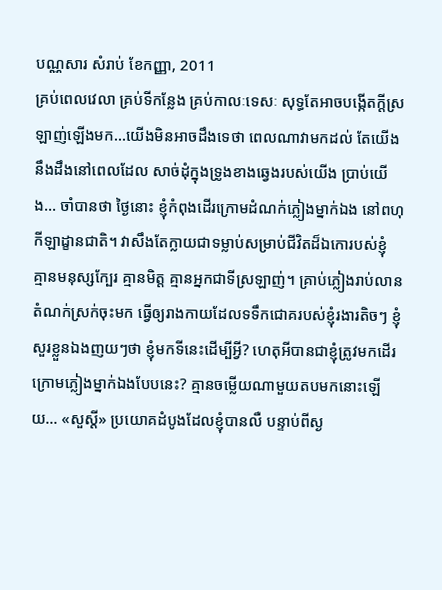បណ្ណសារ សំរាប់ ខែកញ្ញា, 2011
គ្រប់ពេលវេលា គ្រប់ទីកន្លែង គ្រប់កាលៈទេសៈ សុទ្ធតែអាចបង្កើតក្តីស្រឡាញ់ឡើងមក…យើងមិនអាចដឹងទេថា ពេលណាវាមកដល់ តែយើងនឹងដឹងនៅពេលដែល សាច់ដុំក្នុងទ្រូងខាងឆ្វេងរបស់យើង ប្រាប់យើង… ចាំបានថា ថ្ងៃនោះ ខ្ញុំកំពុងដើរក្រោមដំណក់ភ្លៀងម្នាក់ឯង នៅពហុកីឡាដ្ខានជាតិ។ វាសឹងតែក្លាយជាទម្លាប់សម្រាប់ជីវិតដ៏ឯកោរបស់ខ្ញុំ គ្មានមនុស្សក្បែរ គ្មានមិត្ត គ្មានអ្នកជាទីស្រឡាញ់។ គ្រាប់ភ្លៀងរាប់លានតំណក់ស្រក់ចុះមក ធ្វើឲ្យរាងកាយដែលទទឹកជោគរបស់ខ្ញុំរងារតិចៗ ខ្ញុំសួរខ្លួនឯងញយៗថា ខ្ញុំមកទីនេះដើម្បីអ្វី? ហេតុអីបានជាខ្ញុំត្រូវមកដើរក្រោមភ្លៀងម្នាក់ឯងបែបនេះ? គ្មានចម្លើយណាមួយតបមកនោះឡើយ… «សួស្តី» ប្រយោគដំបូងដែលខ្ញុំបានលឺ បន្ទាប់ពីស្ង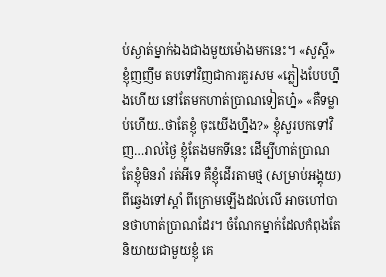ប់ស្ងាត់ម្នាក់ឯងជាងមួយម៉ោងមកនេះ។ «សួស្តី» ខ្ញុំញញឹម តបទៅវិញជាការគួរសម «ភ្លៀងបែបហ្នឹងហើយ នៅតែមកហាត់ប្រាណទៀតហ្ន៎» «គឺទម្លាប់ហើយ..ថាតែខ្ញុំ ចុះយើងហ្នឹង?» ខ្ញុំសួរបកទៅវិញ…រាល់ថ្ងៃ ខ្ញុំតែងមកទីនេះ ដើម្បីហាត់ប្រាណ តែខ្ញុំមិនរាំ រត់អីទេ គឺខ្ញុំដើរតាមថ្ម (សម្រាប់អង្គុយ) ពីឆ្វេងទៅស្តាំ ពីក្រោមឡើងដល់លើ អាចហៅបានថាហាត់ប្រាណដែរ។ ចំណែកម្នាក់ដែលកំពុងតែនិយាយជាមួយខ្ញុំ គេ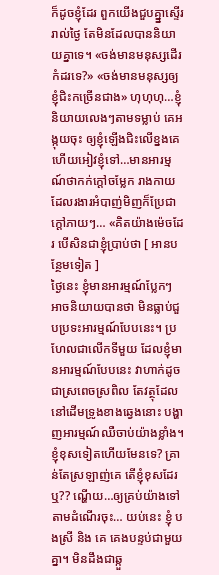ក៏ដូចខ្ញុំដែរ ពួកយើងជួបគ្ន្នាស្ទើររាល់ថ្ងៃ តែមិនដែលបាននិយាយគ្នាទេ។ «ចង់មានមនុស្សដើរកំដរទេ?» «ចង់មានមនុស្សឲ្យខ្ញុំជិះកច្រើនជាង» ហុហុហុ…ខ្ញុំនិយាយលេងៗតាមទម្លាប់ គេអង្កុយចុះ ឲ្យខ្ញុំឡើងជិះលើខ្នងគេ ហើយអៀវខ្ញុំទៅ…មានអារម្មណ៍ថាកក់ក្តៅចម្លែក រាងកាយដែលរងារអំបាញ់មិញក៏ប្រែជាក្តៅភាយៗ… «គិតយ៉ាងម៉េចដែរ បើសិនជាខ្ញុំប្រាប់ថា [ អានបន្ថែមទៀត ]
ថ្ងៃនេះ ខ្ញុំមានអារម្មណ៍ប្លែកៗ អាចនិយាយបានថា មិនធ្លាប់ជួបប្រទះអារម្មណ៍បែបនេះ។ ប្រហែលជាលើកទីមួយ ដែលខ្ញុំមានអារម្មណ៍បែបនេះ វាហាក់ដូចជាស្រពេចស្រពិល តែវត្ថុដែលនៅដើមទ្រូងខាងឆ្វេងនោះ បង្ហាញអារម្មណ៍ឈឺចាប់យ៉ាងខ្លាំង។ ខ្ញុំខុសទៀតហើយមែនទេ? គ្រាន់តែស្រឡាញ់គេ តើខ្ញុំខុសដែរឬ?? ណ្ហើយ…ឲ្យគ្រប់យ៉ាងទៅតាមដំណើរចុះ… យប់នេះ ខ្ញុំ បងស្រី និង គេ គេងបន្ទប់ជាមួយគ្នា។ មិនដឹងជាឆ្កួ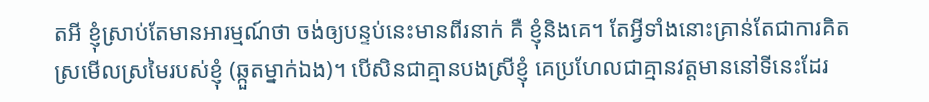តអី ខ្ញុំស្រាប់តែមានអារម្មណ៍ថា ចង់ឲ្យបន្ទប់នេះមានពីរនាក់ គឺ ខ្ញុំនិងគេ។ តែអ្វីទាំងនោះគ្រាន់តែជាការគិត ស្រមើលស្រមៃរបស់ខ្ញុំ (ឆ្កួតម្នាក់ឯង)។ បើសិនជាគ្មានបងស្រីខ្ញុំ គេប្រហែលជាគ្មានវត្តមាននៅទីនេះដែរ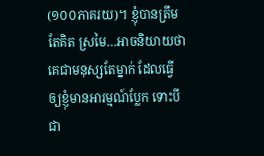(១០០ភាគរយ)។ ខ្ញុំបានត្រឹមតែគិត ស្រមៃ…អាចនិយាយថា គេជាមនុស្សតែម្នាក់ ដែលធ្វើឲ្យខ្ញុំមានអារម្មណ៍ប្លែក ទោះបីជា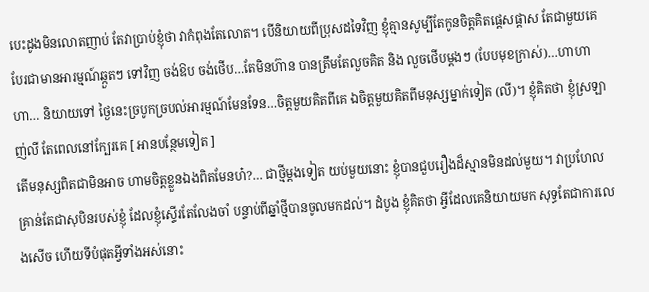បេះដូងមិនលោតញាប់ តែវាប្រាប់ខ្ញុំថា វាកំពុងតែលោត។ បើនិយាយពីប្រុសដទៃវិញ ខ្ញុំគ្មានសូម្បីតែកូនចិត្តគិតផ្តេសផ្តាស តែជាមួយគេ បែរជាមានអារម្មណ៍ឆ្កួតៗ ទៅវិញ ចង់ឱប ចង់ថើប…តែមិនហ៊ាន បានត្រឹមតែលួចគិត និង លួចថើបម្តងៗ (បែបមុខក្រាស់)…ហាហាហា… និយាយទៅ ថ្ងៃនេះច្របូកច្របល់អារម្មណ៍មែនទែន…ចិត្តមួយគិតពីគេ ឯចិត្តមួយគិតពីមនុស្សម្នាក់ទៀត (លី)។ ខ្ញុំគិតថា ខ្ញុំស្រឡាញ់លី តែពេលនៅក្បែរគេ [ អានបន្ថែមទៀត ]
តើមនុស្សពិតជាមិនអាច ហាមចិត្តខ្លួនឯងពិតមែនហ៎?… ជាថ្មីម្តងទៀត យប់មួយនោះ ខ្ញុំបានជួបរឿងដ៏ស្មានមិនដល់មួយ។ វាប្រហែលគ្រាន់តែជាសុបិនរបស់ខ្ញុំ ដែលខ្ញុំស្ទើរតែលែងចាំ បន្ទាប់ពីឆ្នាំថ្មីបានចូលមកដល់។ ដំបូង ខ្ញុំគិតថា អ្វីដែលគេនិយាយមក សុទ្ធតែជាការលេងសើច ហើយទីបំផុតអ្វីទាំងអស់នោះ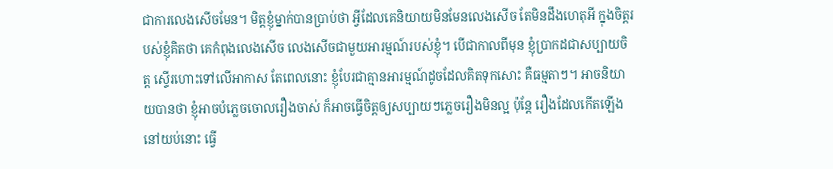ជាការលេងសើចមែន។ មិត្តខ្ញុំម្នាក់បានប្រាប់ថា អ្វីដែលគេនិយាយមិនមែនលេងសើច តែមិនដឹងហេតុអី ក្នុងចិត្តរបស់ខ្ញុំគិតថា គេកំពុងលេងសើច លេងសើចជាមួយអារម្មណ៍របស់ខ្ញុំ។ បើជាកាលពីមុន ខ្ញុំប្រាកដជាសប្បាយចិត្ត ស្ទើរហោះទៅលើអាកាស តែពេលនោះ ខ្ញុំបែរជាគ្មានអារម្មណ៍ដូចដែលគិតទុកសោះ គឺធម្មតាៗ។ អាចនិយាយបានថា ខ្ញុំអាចបំភ្លេចចោលរឿងចាស់ ក៏អាចធ្វើចិត្តឲ្យសប្បាយៗភ្លេចរឿងមិនល្អ ប៉ុន្តែ រឿងដែលកើតឡើងនៅយប់នោះ ធ្វើ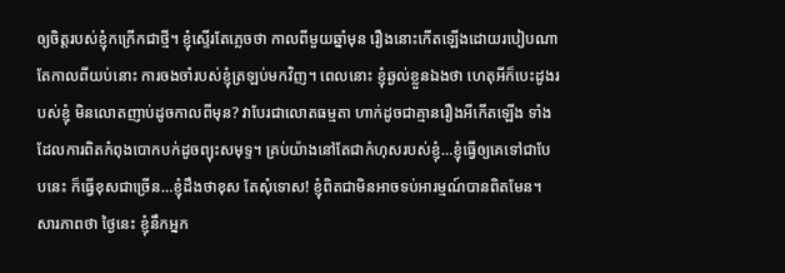ឲ្យចិត្តរបស់ខ្ញុំកក្រើកជាថ្មី។ ខ្ញុំស្ទើរតែភ្លេចថា កាលពីមួយឆ្នាំមុន រឿងនោះកើតឡើងដោយរបៀបណា តែកាលពីយប់នោះ ការចងចាំរបស់ខ្ញុំត្រឡប់មកវិញ។ ពេលនោះ ខ្ញុំឆ្ងល់ខ្លួនឯងថា ហេតុអីក៏បេះដូងរបស់ខ្ញុំ មិនលោតញាប់ដូចកាលពីមុន? វាបែរជាលោតធម្មតា ហាក់ដូចជាគ្មានរឿងអីកើតឡើង ទាំងដែលការពិតកំពុងបោកបក់ដូចព្យុះសមុទ្ទ។ គ្រប់យ៉ាងនៅតែជាកំហុសរបស់ខ្ញុំ…ខ្ញុំធ្វើឲ្យគេទៅជាបែបនេះ ក៏ធ្វើខុសជាច្រើន…ខ្ញុំដឹងថាខុស តែសុំទោស! ខ្ញុំពិតជាមិនអាចទប់អារម្មណ៍បានពិតមែន។ សារភាពថា ថ្ងៃនេះ ខ្ញុំនឹកអ្នក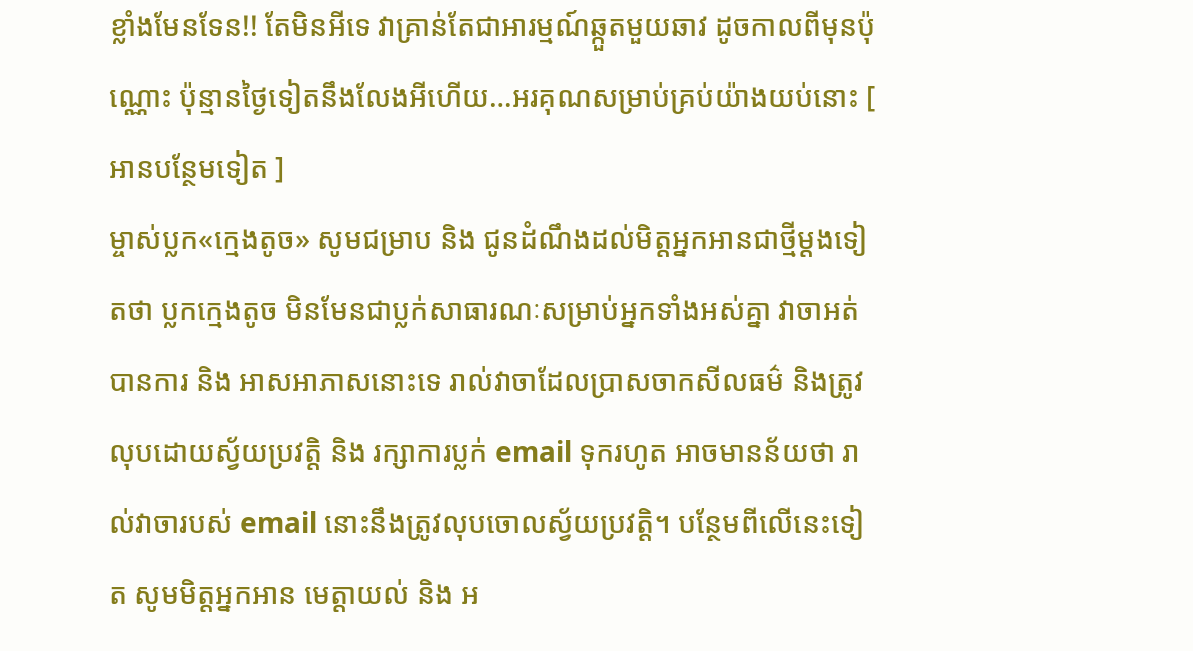ខ្លាំងមែនទែន!! តែមិនអីទេ វាគ្រាន់តែជាអារម្មណ៍ឆ្កួតមួយឆាវ ដូចកាលពីមុនប៉ុណ្ណោះ ប៉ុន្មានថ្ងៃទៀតនឹងលែងអីហើយ…អរគុណសម្រាប់គ្រប់យ៉ាងយប់នោះ [ អានបន្ថែមទៀត ]
ម្ចាស់ប្លក«ក្មេងតូច» សូមជម្រាប និង ជូនដំណឹងដល់មិត្តអ្នកអានជាថ្មីម្តងទៀតថា ប្លកក្មេងតូច មិនមែនជាប្លក់សាធារណៈសម្រាប់អ្នកទាំងអស់គ្នា វាចាអត់បានការ និង អាសអាភាសនោះទេ រាល់វាចាដែលប្រាសចាកសីលធម៌ និងត្រូវលុបដោយស្វ័យប្រវត្តិ និង រក្សាការប្លក់ email ទុករហូត អាចមានន័យថា រាល់វាចារបស់ email នោះនឹងត្រូវលុបចោលស្វ័យប្រវត្តិ។ បន្ថែមពីលើនេះទៀត សូមមិត្តអ្នកអាន មេត្តាយល់ និង អ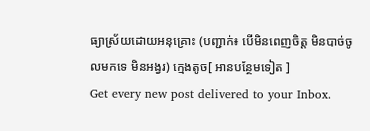ធ្យាស្រ័យដោយអនុគ្រោះ (បញ្ជាក់៖ បើមិនពេញចិត្ត មិនបាច់ចូលមកទេ មិនអង្វរ) ក្មេងតូច[ អានបន្ថែមទៀត ]
Get every new post delivered to your Inbox.